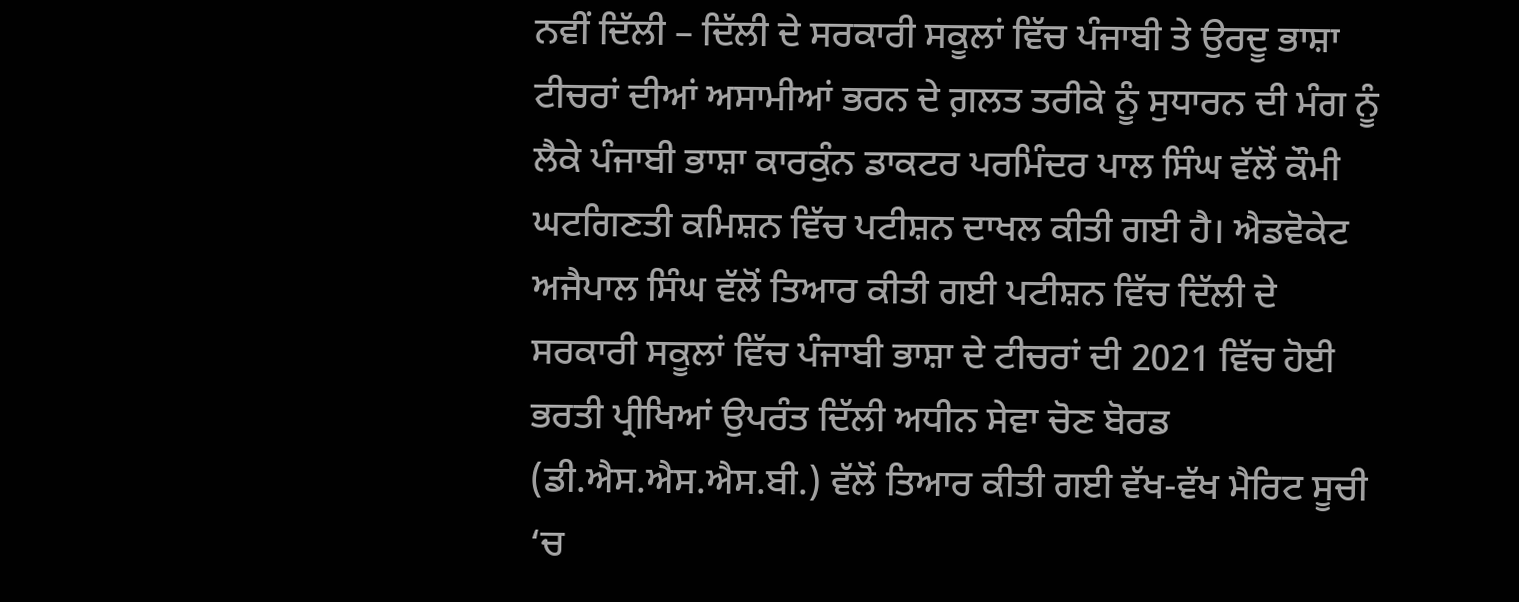ਨਵੀਂ ਦਿੱਲੀ – ਦਿੱਲੀ ਦੇ ਸਰਕਾਰੀ ਸਕੂਲਾਂ ਵਿੱਚ ਪੰਜਾਬੀ ਤੇ ਉਰਦੂ ਭਾਸ਼ਾ ਟੀਚਰਾਂ ਦੀਆਂ ਅਸਾਮੀਆਂ ਭਰਨ ਦੇ ਗ਼ਲਤ ਤਰੀਕੇ ਨੂੰ ਸੁਧਾਰਨ ਦੀ ਮੰਗ ਨੂੰ ਲੈਕੇ ਪੰਜਾਬੀ ਭਾਸ਼ਾ ਕਾਰਕੁੰਨ ਡਾਕਟਰ ਪਰਮਿੰਦਰ ਪਾਲ ਸਿੰਘ ਵੱਲੋਂ ਕੌਮੀ ਘਟਗਿਣਤੀ ਕਮਿਸ਼ਨ ਵਿੱਚ ਪਟੀਸ਼ਨ ਦਾਖਲ ਕੀਤੀ ਗਈ ਹੈ। ਐਡਵੋਕੇਟ ਅਜੈਪਾਲ ਸਿੰਘ ਵੱਲੋਂ ਤਿਆਰ ਕੀਤੀ ਗਈ ਪਟੀਸ਼ਨ ਵਿੱਚ ਦਿੱਲੀ ਦੇ ਸਰਕਾਰੀ ਸਕੂਲਾਂ ਵਿੱਚ ਪੰਜਾਬੀ ਭਾਸ਼ਾ ਦੇ ਟੀਚਰਾਂ ਦੀ 2021 ਵਿੱਚ ਹੋਈ ਭਰਤੀ ਪ੍ਰੀਖਿਆਂ ਉਪਰੰਤ ਦਿੱਲੀ ਅਧੀਨ ਸੇਵਾ ਚੋਣ ਬੋਰਡ (ਡੀ.ਐਸ.ਐਸ.ਐਸ.ਬੀ.) ਵੱਲੋਂ ਤਿਆਰ ਕੀਤੀ ਗਈ ਵੱਖ-ਵੱਖ ਮੈਰਿਟ ਸੂਚੀ ‘ਚ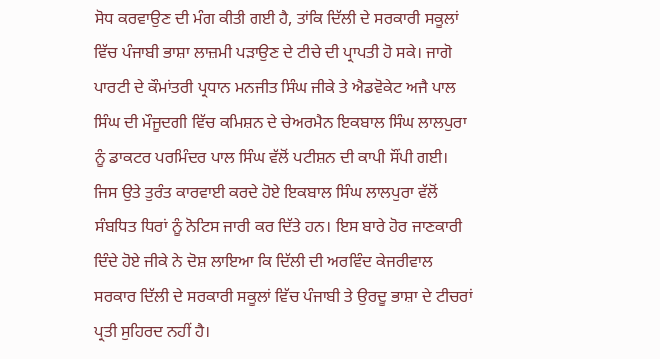ਸੋਧ ਕਰਵਾਉਣ ਦੀ ਮੰਗ ਕੀਤੀ ਗਈ ਹੈ, ਤਾਂਕਿ ਦਿੱਲੀ ਦੇ ਸਰਕਾਰੀ ਸਕੂਲਾਂ ਵਿੱਚ ਪੰਜਾਬੀ ਭਾਸ਼ਾ ਲਾਜ਼ਮੀ ਪੜਾਉਣ ਦੇ ਟੀਚੇ ਦੀ ਪ੍ਰਾਪਤੀ ਹੋ ਸਕੇ। ਜਾਗੋ ਪਾਰਟੀ ਦੇ ਕੌਮਾਂਤਰੀ ਪ੍ਰਧਾਨ ਮਨਜੀਤ ਸਿੰਘ ਜੀਕੇ ਤੇ ਐਡਵੋਕੇਟ ਅਜੈ ਪਾਲ ਸਿੰਘ ਦੀ ਮੌਜੂਦਗੀ ਵਿੱਚ ਕਮਿਸ਼ਨ ਦੇ ਚੇਅਰਮੈਨ ਇਕਬਾਲ ਸਿੰਘ ਲਾਲਪੁਰਾ ਨੂੰ ਡਾਕਟਰ ਪਰਮਿੰਦਰ ਪਾਲ ਸਿੰਘ ਵੱਲੋਂ ਪਟੀਸ਼ਨ ਦੀ ਕਾਪੀ ਸੌਂਪੀ ਗਈ। ਜਿਸ ਉਤੇ ਤੁਰੰਤ ਕਾਰਵਾਈ ਕਰਦੇ ਹੋਏ ਇਕਬਾਲ ਸਿੰਘ ਲਾਲਪੁਰਾ ਵੱਲੋਂ ਸੰਬਧਿਤ ਧਿਰਾਂ ਨੂੰ ਨੋਟਿਸ ਜਾਰੀ ਕਰ ਦਿੱਤੇ ਹਨ। ਇਸ ਬਾਰੇ ਹੋਰ ਜਾਣਕਾਰੀ ਦਿੰਦੇ ਹੋਏ ਜੀਕੇ ਨੇ ਦੋਸ਼ ਲਾਇਆ ਕਿ ਦਿੱਲੀ ਦੀ ਅਰਵਿੰਦ ਕੇਜਰੀਵਾਲ ਸਰਕਾਰ ਦਿੱਲੀ ਦੇ ਸਰਕਾਰੀ ਸਕੂਲਾਂ ਵਿੱਚ ਪੰਜਾਬੀ ਤੇ ਉਰਦੂ ਭਾਸ਼ਾ ਦੇ ਟੀਚਰਾਂ ਪ੍ਰਤੀ ਸੁਹਿਰਦ ਨਹੀਂ ਹੈ।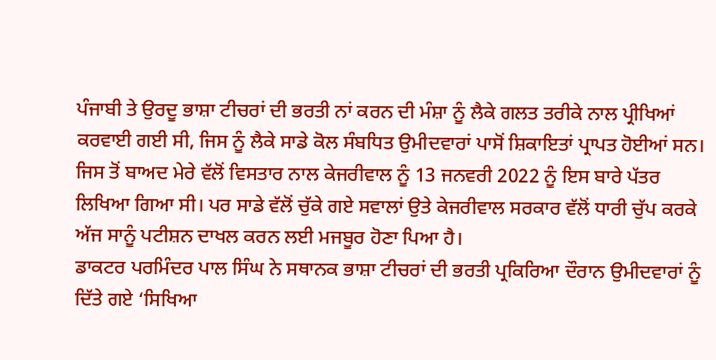ਪੰਜਾਬੀ ਤੇ ਉਰਦੂ ਭਾਸ਼ਾ ਟੀਚਰਾਂ ਦੀ ਭਰਤੀ ਨਾਂ ਕਰਨ ਦੀ ਮੰਸ਼ਾ ਨੂੰ ਲੈਕੇ ਗਲਤ ਤਰੀਕੇ ਨਾਲ ਪ੍ਰੀਖਿਆਂ ਕਰਵਾਈ ਗਈ ਸੀ, ਜਿਸ ਨੂੰ ਲੈਕੇ ਸਾਡੇ ਕੋਲ ਸੰਬਧਿਤ ਉਮੀਦਵਾਰਾਂ ਪਾਸੋਂ ਸ਼ਿਕਾਇਤਾਂ ਪ੍ਰਾਪਤ ਹੋਈਆਂ ਸਨ। ਜਿਸ ਤੋਂ ਬਾਅਦ ਮੇਰੇ ਵੱਲੋਂ ਵਿਸਤਾਰ ਨਾਲ ਕੇਜਰੀਵਾਲ ਨੂੰ 13 ਜਨਵਰੀ 2022 ਨੂੰ ਇਸ ਬਾਰੇ ਪੱਤਰ ਲਿਖਿਆ ਗਿਆ ਸੀ। ਪਰ ਸਾਡੇ ਵੱਲੋਂ ਚੁੱਕੇ ਗਏ ਸਵਾਲਾਂ ਉਤੇ ਕੇਜਰੀਵਾਲ ਸਰਕਾਰ ਵੱਲੋਂ ਧਾਰੀ ਚੁੱਪ ਕਰਕੇ ਅੱਜ ਸਾਨੂੰ ਪਟੀਸ਼ਨ ਦਾਖਲ ਕਰਨ ਲਈ ਮਜਬੂਰ ਹੋਣਾ ਪਿਆ ਹੈ।
ਡਾਕਟਰ ਪਰਮਿੰਦਰ ਪਾਲ ਸਿੰਘ ਨੇ ਸਥਾਨਕ ਭਾਸ਼ਾ ਟੀਚਰਾਂ ਦੀ ਭਰਤੀ ਪ੍ਰਕਿਰਿਆ ਦੌਰਾਨ ਉਮੀਦਵਾਰਾਂ ਨੂੰ ਦਿੱਤੇ ਗਏ ‘ਸਿਖਿਆ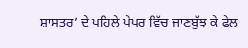ਸ਼ਾਸਤਰ’ ਦੇ ਪਹਿਲੇ ਪੇਪਰ ਵਿੱਚ ਜਾਣਬੁੱਝ ਕੇ ਫੇਲ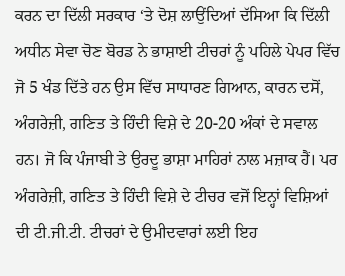ਕਰਨ ਦਾ ਦਿੱਲੀ ਸਰਕਾਰ ‘ਤੇ ਦੋਸ਼ ਲਾਉਂਦਿਆਂ ਦੱਸਿਆ ਕਿ ਦਿੱਲੀ ਅਧੀਨ ਸੇਵਾ ਚੋਣ ਬੋਰਡ ਨੇ ਭਾਸ਼ਾਈ ਟੀਚਰਾਂ ਨੂੰ ਪਹਿਲੇ ਪੇਪਰ ਵਿੱਚ ਜੋ 5 ਖੰਡ ਦਿੱਤੇ ਹਨ ਉਸ ਵਿੱਚ ਸਾਧਾਰਣ ਗਿਆਨ, ਕਾਰਨ ਦਸੋਂ, ਅੰਗਰੇਜ਼ੀ, ਗਣਿਤ ਤੇ ਹਿੰਦੀ ਵਿਸ਼ੇ ਦੇ 20-20 ਅੰਕਾਂ ਦੇ ਸਵਾਲ ਹਨ। ਜੋ ਕਿ ਪੰਜਾਬੀ ਤੇ ਉਰਦੂ ਭਾਸ਼ਾ ਮਾਹਿਰਾਂ ਨਾਲ ਮਜ਼ਾਕ ਹੈਂ। ਪਰ ਅੰਗਰੇਜ਼ੀ, ਗਣਿਤ ਤੇ ਹਿੰਦੀ ਵਿਸ਼ੇ ਦੇ ਟੀਚਰ ਵਜੋਂ ਇਨ੍ਹਾਂ ਵਿਸ਼ਿਆਂ ਦੀ ਟੀ.ਜੀ.ਟੀ. ਟੀਚਰਾਂ ਦੇ ਉਮੀਦਵਾਰਾਂ ਲਈ ਇਹ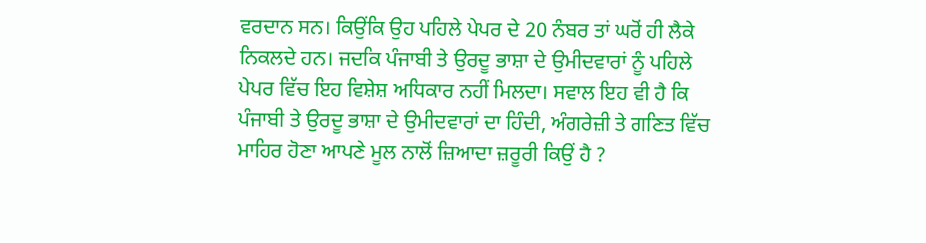ਵਰਦਾਨ ਸਨ। ਕਿਉਂਕਿ ਉਹ ਪਹਿਲੇ ਪੇਪਰ ਦੇ 20 ਨੰਬਰ ਤਾਂ ਘਰੋਂ ਹੀ ਲੈਕੇ ਨਿਕਲਦੇ ਹਨ। ਜਦਕਿ ਪੰਜਾਬੀ ਤੇ ਉਰਦੂ ਭਾਸ਼ਾ ਦੇ ਉਮੀਦਵਾਰਾਂ ਨੂੰ ਪਹਿਲੇ ਪੇਪਰ ਵਿੱਚ ਇਹ ਵਿਸ਼ੇਸ਼ ਅਧਿਕਾਰ ਨਹੀਂ ਮਿਲਦਾ। ਸਵਾਲ ਇਹ ਵੀ ਹੈ ਕਿ ਪੰਜਾਬੀ ਤੇ ਉਰਦੂ ਭਾਸ਼ਾ ਦੇ ਉਮੀਦਵਾਰਾਂ ਦਾ ਹਿੰਦੀ, ਅੰਗਰੇਜ਼ੀ ਤੇ ਗਣਿਤ ਵਿੱਚ ਮਾਹਿਰ ਹੋਣਾ ਆਪਣੇ ਮੂਲ ਨਾਲੋਂ ਜ਼ਿਆਦਾ ਜ਼ਰੂਰੀ ਕਿਉਂ ਹੈ ?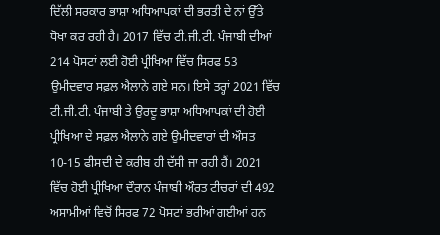ਦਿੱਲੀ ਸਰਕਾਰ ਭਾਸ਼ਾ ਅਧਿਆਪਕਾਂ ਦੀ ਭਰਤੀ ਦੇ ਨਾਂ ਉੱਤੇ ਧੋਖਾ ਕਰ ਰਹੀ ਹੈ। 2017 ਵਿੱਚ ਟੀ.ਜੀ.ਟੀ. ਪੰਜਾਬੀ ਦੀਆਂ 214 ਪੋਸਟਾਂ ਲਈ ਹੋਈ ਪ੍ਰੀਖਿਆ ਵਿੱਚ ਸਿਰਫ 53 ਉਮੀਦਵਾਰ ਸਫ਼ਲ ਐਲਾਨੇ ਗਏ ਸਨ। ਇਸੇ ਤਰ੍ਹਾਂ 2021 ਵਿੱਚ ਟੀ.ਜੀ.ਟੀ. ਪੰਜਾਬੀ ਤੇ ਉਰਦੂ ਭਾਸ਼ਾ ਅਧਿਆਪਕਾਂ ਦੀ ਹੋਈ ਪ੍ਰੀਖਿਆ ਦੇ ਸਫ਼ਲ ਐਲਾਨੇ ਗਏ ਉਮੀਦਵਾਰਾਂ ਦੀ ਔਸਤ 10-15 ਫੀਸਦੀ ਦੇ ਕਰੀਬ ਹੀ ਦੱਸੀ ਜਾ ਰਹੀ ਹੈਂ। 2021 ਵਿੱਚ ਹੋਈ ਪ੍ਰੀਖਿਆ ਦੌਰਾਨ ਪੰਜਾਬੀ ਔਰਤ ਟੀਚਰਾਂ ਦੀ 492 ਅਸਾਮੀਆਂ ਵਿਚੋਂ ਸਿਰਫ 72 ਪੋਸਟਾਂ ਭਰੀਆਂ ਗਈਆਂ ਹਨ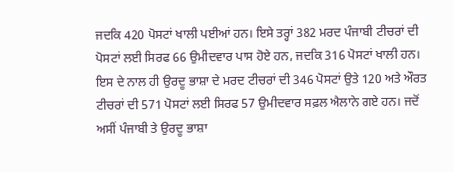ਜਦਕਿ 420 ਪੋਸਟਾਂ ਖਾਲੀ ਪਈਆਂ ਹਨ। ਇਸੇ ਤਰ੍ਹਾਂ 382 ਮਰਦ ਪੰਜਾਬੀ ਟੀਚਰਾਂ ਦੀ ਪੋਸਟਾਂ ਲਈ ਸਿਰਫ 66 ਉਮੀਦਵਾਰ ਪਾਸ ਹੋਏ ਹਨ, ਜਦਕਿ 316 ਪੋਸਟਾਂ ਖਾਲੀ ਹਨ। ਇਸ ਦੇ ਨਾਲ ਹੀ ਉਰਦੂ ਭਾਸ਼ਾ ਦੇ ਮਰਦ ਟੀਚਰਾਂ ਦੀ 346 ਪੋਸਟਾਂ ਉਤੇ 120 ਅਤੇ ਔਰਤ ਟੀਚਰਾਂ ਦੀ 571 ਪੋਸਟਾਂ ਲਈ ਸਿਰਫ 57 ਉਮੀਦਵਾਰ ਸਫ਼ਲ ਐਲਾਨੇ ਗਏ ਹਨ। ਜਦੋਂ ਅਸੀਂ ਪੰਜਾਬੀ ਤੇ ਉਰਦੂ ਭਾਸ਼ਾ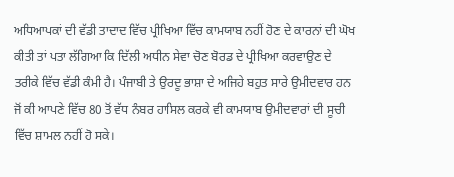ਅਧਿਆਪਕਾਂ ਦੀ ਵੱਡੀ ਤਾਦਾਦ ਵਿੱਚ ਪ੍ਰੀਖਿਆ ਵਿੱਚ ਕਾਮਯਾਬ ਨਹੀਂ ਹੋਣ ਦੇ ਕਾਰਨਾਂ ਦੀ ਘੋਖ ਕੀਤੀ ਤਾਂ ਪਤਾ ਲੱਗਿਆ ਕਿ ਦਿੱਲੀ ਅਧੀਨ ਸੇਵਾ ਚੋਣ ਬੋਰਡ ਦੇ ਪ੍ਰੀਖਿਆ ਕਰਵਾਉਣ ਦੇ ਤਰੀਕੇ ਵਿੱਚ ਵੱਡੀ ਕੰਮੀ ਹੈ। ਪੰਜਾਬੀ ਤੇ ਉਰਦੂ ਭਾਸ਼ਾ ਦੇ ਅਜਿਹੇ ਬਹੁਤ ਸਾਰੇ ਉਮੀਦਵਾਰ ਹਨ ਜੋਂ ਕੀ ਆਪਣੇ ਵਿੱਚ 80 ਤੋਂ ਵੱਧ ਨੰਬਰ ਹਾਸਿਲ ਕਰਕੇ ਵੀ ਕਾਮਯਾਬ ਉਮੀਦਵਾਰਾਂ ਦੀ ਸੂਚੀ ਵਿੱਚ ਸ਼ਾਮਲ ਨਹੀਂ ਹੋ ਸਕੇ।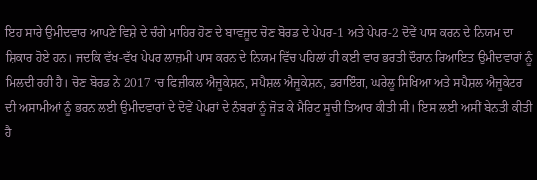ਇਹ ਸਾਰੇ ਉਮੀਦਵਾਰ ਆਪਣੇ ਵਿਸ਼ੇ ਦੇ ਚੰਗੇ ਮਾਹਿਰ ਹੋਣ ਦੇ ਬਾਵਜੂਦ ਚੋਣ ਬੋਰਡ ਦੇ ਪੇਪਰ-1 ਅਤੇ ਪੇਪਰ-2 ਦੋਵੇਂ ਪਾਸ ਕਰਨ ਦੇ ਨਿਯਮ ਦਾ ਸ਼ਿਕਾਰ ਹੋਏ ਹਨ। ਜਦਕਿ ਵੱਖ-ਵੱਖ ਪੇਪਰ ਲਾਜ਼ਮੀ ਪਾਸ ਕਰਨ ਦੇ ਨਿਯਮ ਵਿੱਚ ਪਹਿਲਾਂ ਹੀ ਕਈ ਵਾਰ ਭਰਤੀ ਦੌਰਾਨ ਰਿਆਇਤ ਉਮੀਦਵਾਰਾਂ ਨੂੰ ਮਿਲਦੀ ਰਹੀ ਹੈ। ਚੋਣ ਬੋਰਡ ਨੇ 2017 ‘ਚ ਫਿਜ਼ੀਕਲ ਐਜੂਕੇਸ਼ਨ, ਸਪੈਸ਼ਲ ਐਜੂਕੇਸ਼ਨ, ਡਰਾਇੰਗ, ਘਰੇਲੂ ਸਿਖਿਆ ਅਤੇ ਸਪੈਸ਼ਲ ਐਜੂਕੇਟਰ ਦੀ ਅਸਾਮੀਆਂ ਨੂੰ ਭਰਨ ਲਈ ਉਮੀਦਵਾਰਾਂ ਦੇ ਦੋਵੇਂ ਪੇਪਰਾਂ ਦੇ ਨੰਬਰਾਂ ਨੂੰ ਜੋੜ ਕੇ ਮੈਰਿਟ ਸੂਚੀ ਤਿਆਰ ਕੀਤੀ ਸੀ। ਇਸ ਲਈ ਅਸੀਂ ਬੇਨਤੀ ਕੀਤੀ ਹੈ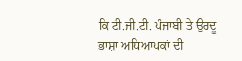ਕਿ ਟੀ.ਜੀ.ਟੀ. ਪੰਜਾਬੀ ਤੇ ਉਰਦੂ ਭਾਸ਼ਾ ਅਧਿਆਪਕਾਂ ਦੀ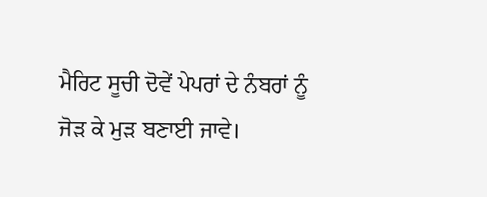ਮੈਰਿਟ ਸੂਚੀ ਦੋਵੇਂ ਪੇਪਰਾਂ ਦੇ ਨੰਬਰਾਂ ਨੂੰ ਜੋੜ ਕੇ ਮੁੜ ਬਣਾਈ ਜਾਵੇ।